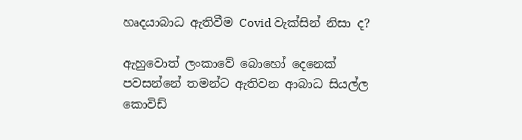හෘදයාබාධ ඇතිවීම Covid වැක්සින් නිසා ද?

ඇහුවොත් ලංකාවේ බොහෝ දෙනෙක් පවසන්නේ තමන්ට ඇතිවන ආබාධ සියල්ල කොවිඩ්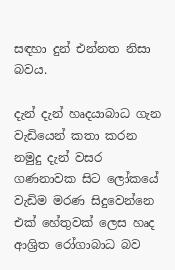සඳහා දුන් එන්නත නිසා බවය.

දැන් දැන් හෘදයාබාධ ගැන වැඩියෙන් කතා කරන නමුදු දැන් වසර ගණනාවක සිට ලෝකයේ වැඩිම මරණ සිදුවෙන්නෙ එක් හේතුවක් ලෙස හෘද ආශ්‍රිත රෝගාබාධ බව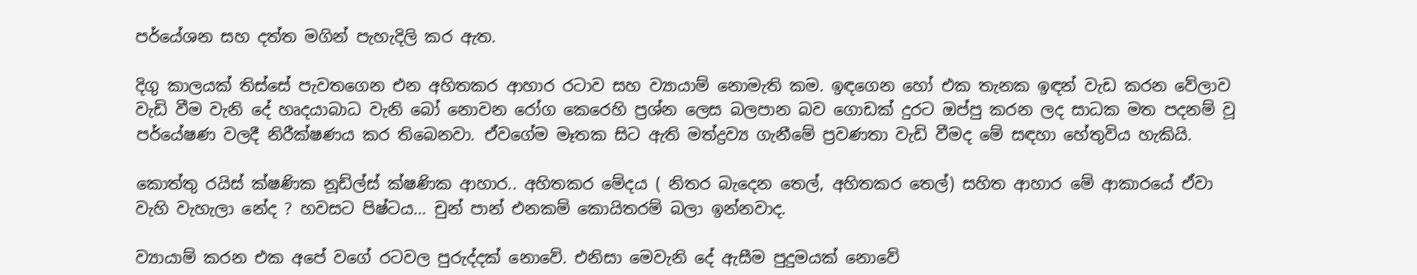පර්යේශන සහ දත්ත මගින් පැහැදිලි කර ඇත.

දිගු කාලයක් තිස්සේ පැවතගෙන එන අහිතකර ආහාර රටාව සහ ව්‍යායාම් නොමැති කම. ඉඳගෙන හෝ එක තැනක ඉඳන් වැඩ කරන වේලාව වැඩි වීම වැනි දේ හෘදයාබාධ වැනි බෝ නොවන රෝග කෙරෙහි ප්‍රශ්න ලෙස බලපාන බව ගොඩක් දුරට ඔප්පු කරන ලද සාධක මත පදනම් වූ පර්යේෂණ වලදී නිරීක්ෂණය කර තිබෙනවා. ඒවගේම මෑතක සිට ඇති මත්ද්‍රව්‍ය ගැනීමේ ප්‍රවණතා වැඩි වීමද මේ සඳහා හේතුවිය හැකියි.

කොත්තු රයිස් ක්ෂණික නූඩ්ල්ස් ක්ෂණික ආහාර.. අහිතකර මේදය ( නිතර බැදෙන තෙල්, අහිතකර තෙල්) සහිත ආහාර මේ ආකාරයේ ඒවා වැහි වැහැලා නේද ? හවසට පිෂ්ටය… චුන් පාන් එනකම් කොයිතරම් බලා ඉන්නවාද.

ව්‍යායාම් කරන එක අපේ වගේ රටවල පුරුද්දක් නොවේ. එනිසා මෙවැනි දේ ඇසීම පුදුමයක් නොවේ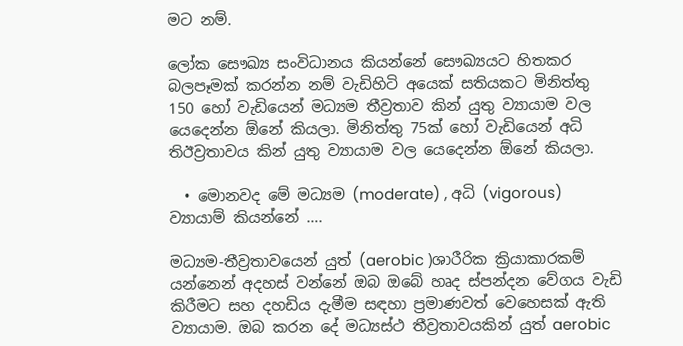මට නම්.

ලෝක සෞඛ්‍ය සංවිධානය කියන්නේ සෞඛ්‍යයට හිතකර බලපෑමක් කරන්න නම් වැඩිහිටි අයෙක් සතියකට මිනිත්තු 150 හෝ වැඩියෙන් මධ්‍යම තීව්‍රතාව කින් යුතු ව්‍යායාම වල යෙදෙන්න ඕනේ කියලා. මිනිත්තු 75ක් හෝ වැඩියෙන් අධි තිඊව්‍රතාවය කින් යුතු ව්‍යායාම වල යෙදෙන්න ඕනේ කියලා.

  • මොනවද මේ මධ්‍යම (moderate) , අධි (vigorous) ව්‍යායාම් කියන්නේ ….

මධ්‍යම-තීව්‍රතාවයෙන් යුත් (aerobic )ශාරීරික ක්‍රියාකාරකම් යන්නෙන් අදහස් වන්නේ ඔබ ඔබේ හෘද ස්පන්දන වේගය වැඩි කිරීමට සහ දහඩිය දැමීම සඳහා ප්‍රමාණවත් වෙහෙසක් ඇති ව්‍යායාම. ඔබ කරන දේ මධ්‍යස්ථ තීව්‍රතාවයකින් යුත් aerobic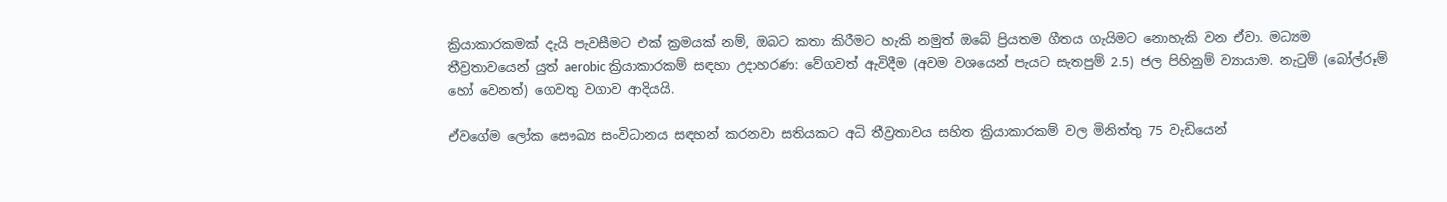ක්‍රියාකාරකමක් දැයි පැවසීමට එක් ක්‍රමයක් නම්, ඔබට කතා කිරීමට හැකි නමුත් ඔබේ ප්‍රියතම ගීතය ගැයිමට නොහැකි වන ඒවා. මධ්‍යම තීව්‍රතාවයෙන් යුත් aerobic ක්‍රියාකාරකම් සඳහා උදාහරණ: වේගවත් ඇවිදීම (අවම වශයෙන් පැයට සැතපුම් 2.5) ජල පිහිනුම් ව්‍යායාම. නැටුම් (බෝල්රූම් හෝ වෙනත්) ගෙවතු වගාව ආදියයි.

ඒවගේම ලෝක සෞඛ්‍ය සංවිධානය සඳහන් කරනවා සතියකට අධි තීව්‍රතාවය සහිත ක්‍රියාකාරකම් වල මිනිත්තු 75 වැඩියෙන්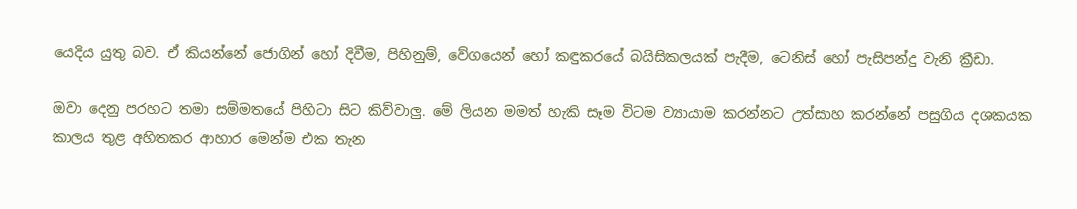යෙදිය යුතු බව. ඒ කියන්නේ ජොගින් හෝ දිවීම, පිහිනුම්, වේගයෙන් හෝ කඳුකරයේ බයිසිකලයක් පැදීම, ටෙනිස් හෝ පැසිපන්දු වැනි ක්‍රීඩා.

ඔවා දෙනු පරහට තමා සම්මතයේ පිහිටා සිට කිව්වාලු. මේ ලියන මමත් හැකි සෑම විටම ව්‍යායාම කරන්නට උත්සාහ කරන්නේ පසුගිය දශකයක කාලය තුළ අහිතකර ආහාර මෙන්ම එක තැන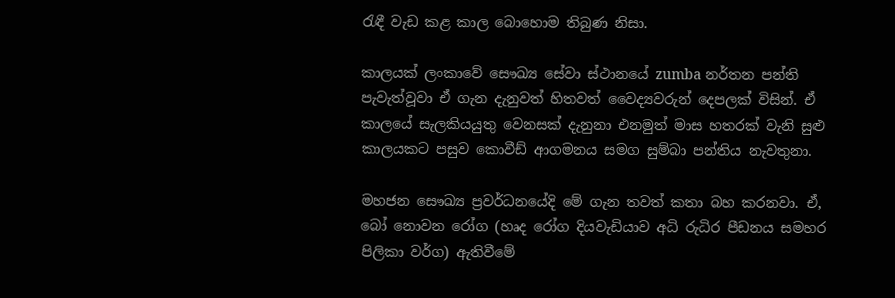රැඳී වැඩ කළ කාල බොහොම තිබුණ නිසා.

කාලයක් ලංකාවේ සෞඛ්‍ය සේවා ස්ථානයේ zumba නර්තන පන්ති පැවැත්වූවා ඒ ගැන දැනුවත් හිතවත් වෛද්‍යවරුන් දෙපලක් විසින්. ඒ කාලයේ සැලකියයුතු වෙනසක් දැනුනා එනමුත් මාස හතරක් වැනි සුළු කාලයකට පසුව කොවීඩ් ආගමනය සමග සුම්බා පන්තිය නැවතුනා.

මහජන සෞඛ්‍ය ප්‍රවර්ධනයේදි මේ ගැන තවත් කතා බහ කරනවා. ඒ, බෝ නොවන රෝග (හෘද රෝග දියවැඩියාව අධි රුධිර පීඩනය සමහර පිලිකා වර්ග) ඇතිවීමේ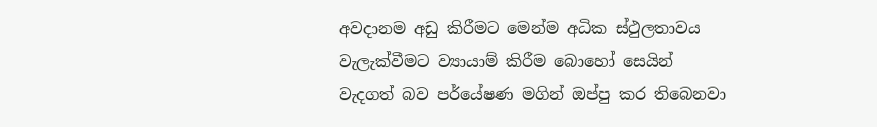අවදානම අඩු කිරීමට මෙන්ම අධික ස්ථුලතාවය වැලැක්වීමට ව්‍යායාම් කිරීම බොහෝ සෙයින් වැදගත් බව පර්යේෂණ මගින් ඔප්පු කර තිබෙනවා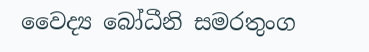වෛද්‍ය බෝධීනි සමරතුංග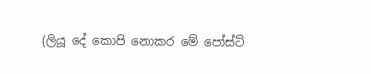(ලියූ දේ කොපි නොකර මේ පෝස්ට්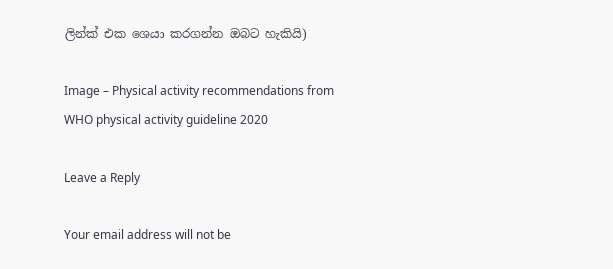ලින්ක් එක ශෙයා කරගන්න ඔබට හැකියි)

Image – Physical activity recommendations from WHO physical activity guideline 2020

Leave a Reply

Your email address will not be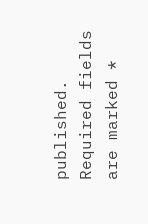published. Required fields are marked *